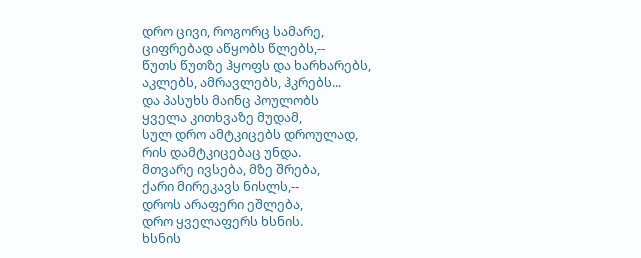დრო ცივი, როგორც სამარე,
ციფრებად აწყობს წლებს,--
წუთს წუთზე ჰყოფს და ხარხარებს,
აკლებს, ამრავლებს, ჰკრებს...
და პასუხს მაინც პოულობს
ყველა კითხვაზე მუდამ,
სულ დრო ამტკიცებს დროულად,
რის დამტკიცებაც უნდა.
მთვარე ივსება, მზე შრება,
ქარი მირეკავს ნისლს,--
დროს არაფერი ეშლება,
დრო ყველაფერს ხსნის.
ხსნის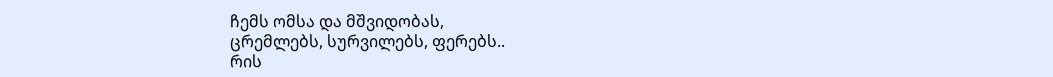ჩემს ომსა და მშვიდობას,
ცრემლებს, სურვილებს, ფერებს..
რის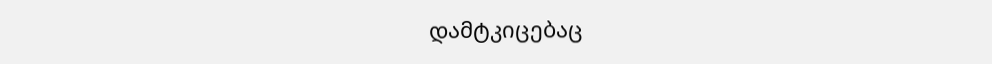დამტკიცებაც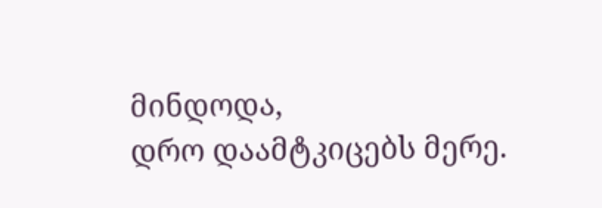მინდოდა,
დრო დაამტკიცებს მერე.